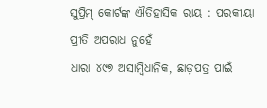ସୁପ୍ରିମ୍ କୋର୍ଟଙ୍କ ଐତିହାସିକ ରାୟ : ପରକୀୟା ପ୍ରୀତି ଅପରାଧ ନୁହେଁ
ଧାରା ୪୯୭ ଅସାମ୍ବିଧାନିକ, ଛାଡ଼ପତ୍ର ପାଇଁ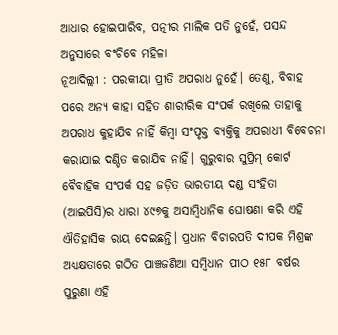ଆଧାର ହୋଇପାରିବ, ପତ୍ନୀର ମାଲିକ ପତି ନୁହେଁ, ପସନ୍ଦ ଅନୁସାରେ ବଂଚିବେ ମହିଳା
ନୂଆଦିଲ୍ଲୀ : ପରକୀୟା ପ୍ରୀତି ଅପରାଧ ନୁହେଁ। ତେଣୁ, ବିବାହ ପରେ ଅନ୍ୟ କାହା ସହିତ ଶାରୀରିକ ସଂପର୍କ ରଖିଲେ ତାହାକୁ ଅପରାଧ କୁହାଯିବ ନାହିଁ କିମ୍ବା ସଂପୃକ୍ତ ବ୍ୟକ୍ତିକୁ ଅପରାଧୀ ବିବେଚନା କରାଯାଇ ଦଣ୍ଡିତ କରାଯିବ ନାହିଁ। ଗୁରୁବାର ସୁପ୍ରିମ୍ କୋର୍ଟ ବୈବାହିକ ସଂପର୍କ ସହ ଜଡ଼ିତ ଭାରତୀୟ ଦଣ୍ଡ ସଂହିତା (ଆଇପିସି)ର ଧାରା ୪୯୭କୁ ଅସାମ୍ବିଧାନିକ ଘୋଷଣା କରି ଏହି ଐତିହାସିକ ରାୟ ଦେଇଛନ୍ତି। ପ୍ରଧାନ ବିଚାରପତି ଦୀପକ ମିଶ୍ରଙ୍କ ଅଧ୍ୟକ୍ଷତାରେ ଗଠିତ ପାଞ୍ଚଜଣିଆ ସମ୍ବିଧାନ ପୀଠ ୧୫୮ ବର୍ଷର ପୁରୁଣା ଏହି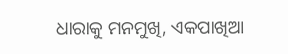ଧାରାକୁ ମନମୁଖି, ଏକପାଖିଆ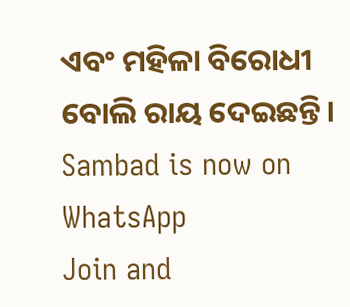ଏବଂ ମହିଳା ବିରୋଧୀ ବୋଲି ରାୟ ଦେଇଛନ୍ତି।
Sambad is now on WhatsApp
Join and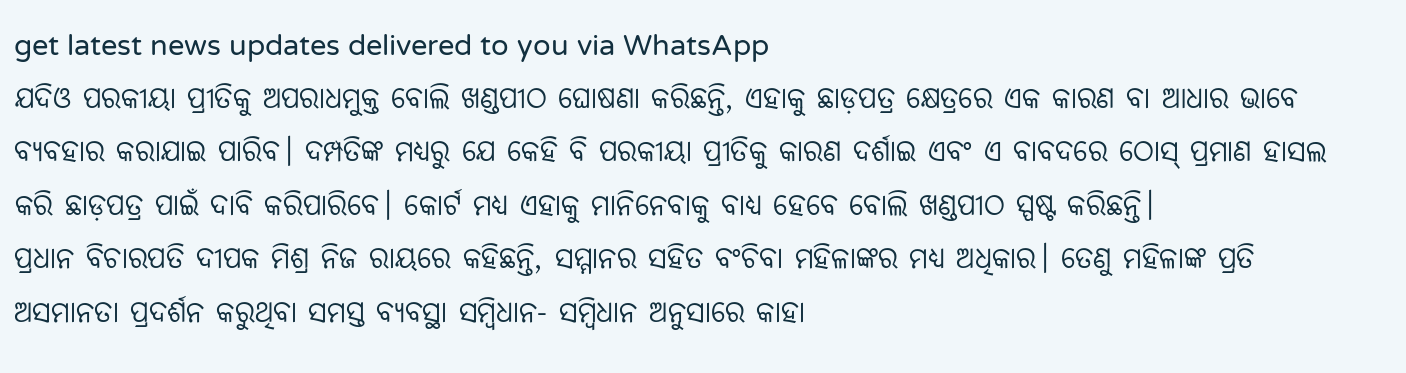get latest news updates delivered to you via WhatsApp
ଯଦିଓ ପରକୀୟା ପ୍ରୀତିକୁ ଅପରାଧମୁକ୍ତ ବୋଲି ଖଣ୍ଡପୀଠ ଘୋଷଣା କରିଛନ୍ତି, ଏହାକୁ ଛାଡ଼ପତ୍ର କ୍ଷେତ୍ରରେ ଏକ କାରଣ ବା ଆଧାର ଭାବେ ବ୍ୟବହାର କରାଯାଇ ପାରିବ। ଦମ୍ପତିଙ୍କ ମଧ୍ୟରୁ ଯେ କେହି ବି ପରକୀୟା ପ୍ରୀତିକୁ କାରଣ ଦର୍ଶାଇ ଏବଂ ଏ ବାବଦରେ ଠୋସ୍ ପ୍ରମାଣ ହାସଲ କରି ଛାଡ଼ପତ୍ର ପାଇଁ ଦାବି କରିପାରିବେ। କୋର୍ଟ ମଧ୍ୟ ଏହାକୁ ମାନିନେବାକୁ ବାଧ୍ୟ ହେବେ ବୋଲି ଖଣ୍ଡପୀଠ ସ୍ପଷ୍ଟ କରିଛନ୍ତି।
ପ୍ରଧାନ ବିଚାରପତି ଦୀପକ ମିଶ୍ର ନିଜ ରାୟରେ କହିଛନ୍ତି, ସମ୍ମାନର ସହିତ ବଂଚିବା ମହିଳାଙ୍କର ମଧ୍ୟ ଅଧିକାର। ତେଣୁ ମହିଳାଙ୍କ ପ୍ରତି ଅସମାନତା ପ୍ରଦର୍ଶନ କରୁଥିବା ସମସ୍ତ ବ୍ୟବସ୍ଥା ସମ୍ବିଧାନ- ସମ୍ବିଧାନ ଅନୁସାରେ କାହା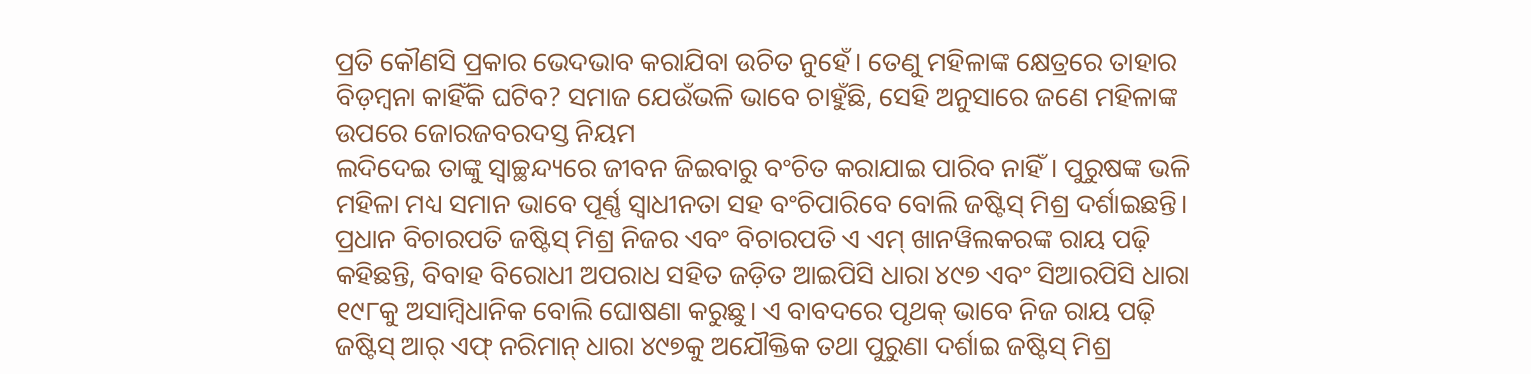ପ୍ରତି କୌଣସି ପ୍ରକାର ଭେଦଭାବ କରାଯିବା ଉଚିତ ନୁହେଁ। ତେଣୁ ମହିଳାଙ୍କ କ୍ଷେତ୍ରରେ ତାହାର ବିଡ଼ମ୍ବନା କାହିଁକି ଘଟିବ? ସମାଜ ଯେଉଁଭଳି ଭାବେ ଚାହୁଁଛି, ସେହି ଅନୁସାରେ ଜଣେ ମହିଳାଙ୍କ ଉପରେ ଜୋରଜବରଦସ୍ତ ନିୟମ
ଲଦିଦେଇ ତାଙ୍କୁ ସ୍ବାଚ୍ଛନ୍ଦ୍ୟରେ ଜୀବନ ଜିଇବାରୁ ବଂଚିତ କରାଯାଇ ପାରିବ ନାହିଁ। ପୁରୁଷଙ୍କ ଭଳି ମହିଳା ମଧ୍ୟ ସମାନ ଭାବେ ପୂର୍ଣ୍ଣ ସ୍ବାଧୀନତା ସହ ବଂଚିପାରିବେ ବୋଲି ଜଷ୍ଟିସ୍ ମିଶ୍ର ଦର୍ଶାଇଛନ୍ତି।
ପ୍ରଧାନ ବିଚାରପତି ଜଷ୍ଟିସ୍ ମିଶ୍ର ନିଜର ଏବଂ ବିଚାରପତି ଏ ଏମ୍ ଖାନୱିଲକରଙ୍କ ରାୟ ପଢ଼ି କହିଛନ୍ତି, ବିବାହ ବିରୋଧୀ ଅପରାଧ ସହିତ ଜଡ଼ିତ ଆଇପିସି ଧାରା ୪୯୭ ଏବଂ ସିଆରପିସି ଧାରା ୧୯୮କୁ ଅସାମ୍ବିଧାନିକ ବୋଲି ଘୋଷଣା କରୁଛୁ। ଏ ବାବଦରେ ପୃଥକ୍ ଭାବେ ନିଜ ରାୟ ପଢ଼ି ଜଷ୍ଟିସ୍ ଆର୍ ଏଫ୍ ନରିମାନ୍ ଧାରା ୪୯୭କୁ ଅଯୌକ୍ତିକ ତଥା ପୁରୁଣା ଦର୍ଶାଇ ଜଷ୍ଟିସ୍ ମିଶ୍ର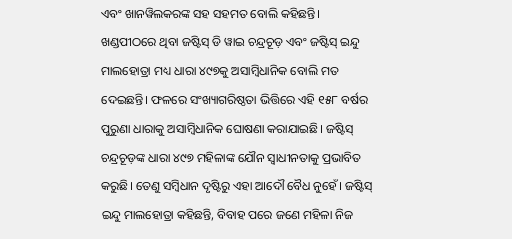ଏବଂ ଖାନୱିଲକରଙ୍କ ସହ ସହମତ ବୋଲି କହିଛନ୍ତି।
ଖଣ୍ଡପୀଠରେ ଥିବା ଜଷ୍ଟିସ୍ ଡି ୱାଇ ଚନ୍ଦ୍ରଚୂଡ଼ ଏବଂ ଜଷ୍ଟିସ୍ ଇନ୍ଦୁ ମାଲହୋତ୍ରା ମଧ୍ୟ ଧାରା ୪୯୭କୁ ଅସାମ୍ବିଧାନିକ ବୋଲି ମତ ଦେଇଛନ୍ତି। ଫଳରେ ସଂଖ୍ୟାଗରିଷ୍ଠତା ଭିତ୍ତିରେ ଏହି ୧୫୮ ବର୍ଷର ପୁରୁଣା ଧାରାକୁ ଅସାମ୍ବିଧାନିକ ଘୋଷଣା କରାଯାଇଛି। ଜଷ୍ଟିସ୍ ଚନ୍ଦ୍ରଚୂଡ଼ଙ୍କ ଧାରା ୪୯୭ ମହିଳାଙ୍କ ଯୌନ ସ୍ବାଧୀନତାକୁ ପ୍ରଭାବିତ କରୁଛି। ତେଣୁ ସମ୍ବିଧାନ ଦୃଷ୍ଟିରୁ ଏହା ଆଦୌ ବୈଧ ନୁହେଁ। ଜଷ୍ଟିସ୍ ଇନ୍ଦୁ ମାଲହୋତ୍ରା କହିଛନ୍ତି, ବିବାହ ପରେ ଜଣେ ମହିଳା ନିଜ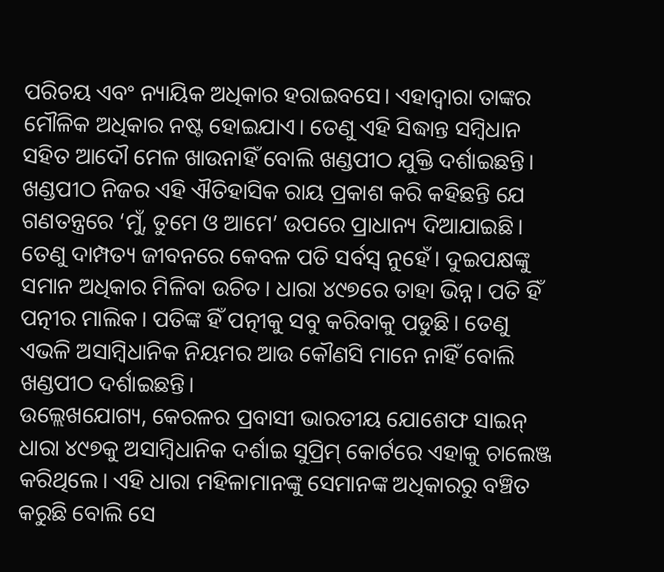ପରିଚୟ ଏବଂ ନ୍ୟାୟିକ ଅଧିକାର ହରାଇବସେ। ଏହାଦ୍ବାରା ତାଙ୍କର ମୌଳିକ ଅଧିକାର ନଷ୍ଟ ହୋଇଯାଏ। ତେଣୁ ଏହି ସିଦ୍ଧାନ୍ତ ସମ୍ବିଧାନ ସହିତ ଆଦୌ ମେଳ ଖାଉନାହିଁ ବୋଲି ଖଣ୍ଡପୀଠ ଯୁକ୍ତି ଦର୍ଶାଇଛନ୍ତି।
ଖଣ୍ଡପୀଠ ନିଜର ଏହି ଐତିହାସିକ ରାୟ ପ୍ରକାଶ କରି କହିଛନ୍ତି ଯେ ଗଣତନ୍ତ୍ରରେ ‘ମୁଁ, ତୁମେ ଓ ଆମେ’ ଉପରେ ପ୍ରାଧାନ୍ୟ ଦିଆଯାଇଛି। ତେଣୁ ଦାମ୍ପତ୍ୟ ଜୀବନରେ କେବଳ ପତି ସର୍ବସ୍ବ ନୁହେଁ। ଦୁଇପକ୍ଷଙ୍କୁ ସମାନ ଅଧିକାର ମିଳିବା ଉଚିତ। ଧାରା ୪୯୭ରେ ତାହା ଭିନ୍ନ। ପତି ହିଁ ପତ୍ନୀର ମାଲିକ। ପତିଙ୍କ ହିଁ ପତ୍ନୀକୁ ସବୁ କରିବାକୁ ପଡୁଛି। ତେଣୁ ଏଭଳି ଅସାମ୍ବିଧାନିକ ନିୟମର ଆଉ କୌଣସି ମାନେ ନାହିଁ ବୋଲି ଖଣ୍ଡପୀଠ ଦର୍ଶାଇଛନ୍ତି।
ଉଲ୍ଲେଖଯୋଗ୍ୟ, କେରଳର ପ୍ରବାସୀ ଭାରତୀୟ ଯୋଶେଫ ସାଇନ୍ ଧାରା ୪୯୭କୁ ଅସାମ୍ବିଧାନିକ ଦର୍ଶାଇ ସୁପ୍ରିମ୍ କୋର୍ଟରେ ଏହାକୁ ଚାଲେଞ୍ଜ କରିଥିଲେ। ଏହି ଧାରା ମହିଳାମାନଙ୍କୁ ସେମାନଙ୍କ ଅଧିକାରରୁ ବଞ୍ଚିତ କରୁଛି ବୋଲି ସେ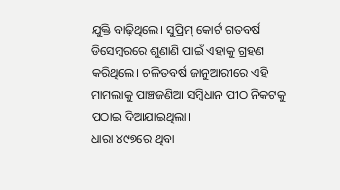ଯୁକ୍ତି ବାଢ଼ିଥିଲେ। ସୁପ୍ରିମ୍ କୋର୍ଟ ଗତବର୍ଷ ଡିସେମ୍ବରରେ ଶୁଣାଣି ପାଇଁ ଏହାକୁ ଗ୍ରହଣ କରିଥିଲେ। ଚଳିତବର୍ଷ ଜାନୁଆରୀରେ ଏହି ମାମଲାକୁ ପାଞ୍ଚଜଣିଆ ସମ୍ବିଧାନ ପୀଠ ନିକଟକୁ ପଠାଇ ଦିଆଯାଇଥିଲା।
ଧାରା ୪୯୭ରେ ଥିବା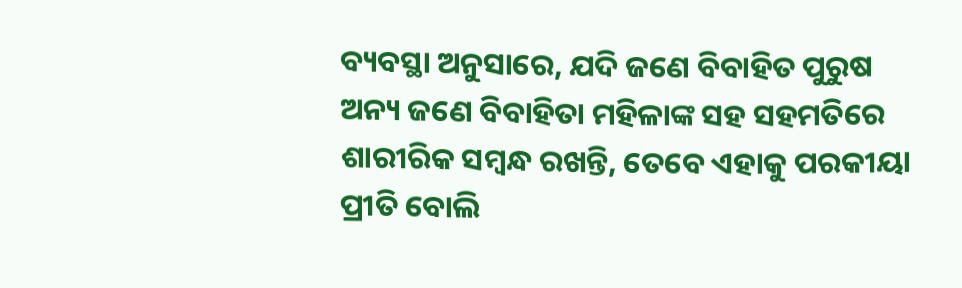ବ୍ୟବସ୍ଥା ଅନୁସାରେ, ଯଦି ଜଣେ ବିବାହିତ ପୁରୁଷ ଅନ୍ୟ ଜଣେ ବିବାହିତା ମହିଳାଙ୍କ ସହ ସହମତିରେ ଶାରୀରିକ ସମ୍ବନ୍ଧ ରଖନ୍ତି, ତେବେ ଏହାକୁ ପରକୀୟା ପ୍ରୀତି ବୋଲି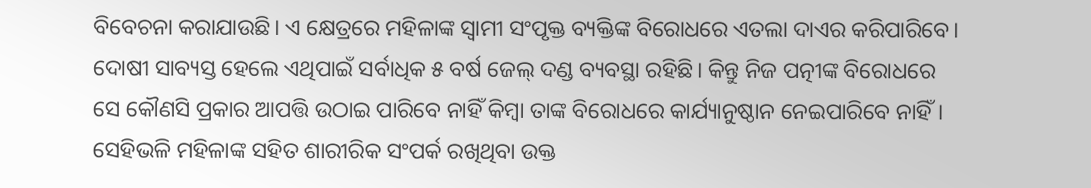ବିବେଚନା କରାଯାଉଛି। ଏ କ୍ଷେତ୍ରରେ ମହିଳାଙ୍କ ସ୍ବାମୀ ସଂପୃକ୍ତ ବ୍ୟକ୍ତିଙ୍କ ବିରୋଧରେ ଏତଲା ଦାଏର କରିପାରିବେ। ଦୋଷୀ ସାବ୍ୟସ୍ତ ହେଲେ ଏଥିପାଇଁ ସର୍ବାଧିକ ୫ ବର୍ଷ ଜେଲ୍ ଦଣ୍ଡ ବ୍ୟବସ୍ଥା ରହିଛି। କିନ୍ତୁ ନିଜ ପତ୍ନୀଙ୍କ ବିରୋଧରେ ସେ କୌଣସି ପ୍ରକାର ଆପତ୍ତି ଉଠାଇ ପାରିବେ ନାହିଁ କିମ୍ବା ତାଙ୍କ ବିରୋଧରେ କାର୍ଯ୍ୟାନୁଷ୍ଠାନ ନେଇପାରିବେ ନାହିଁ। ସେହିଭଳି ମହିଳାଙ୍କ ସହିତ ଶାରୀରିକ ସଂପର୍କ ରଖିଥିବା ଉକ୍ତ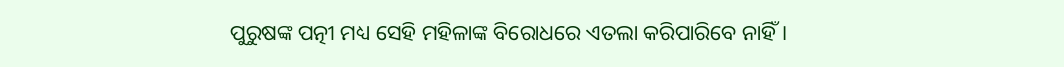ପୁରୁଷଙ୍କ ପତ୍ନୀ ମଧ୍ୟ ସେହି ମହିଳାଙ୍କ ବିରୋଧରେ ଏତଲା କରିପାରିବେ ନାହିଁ।